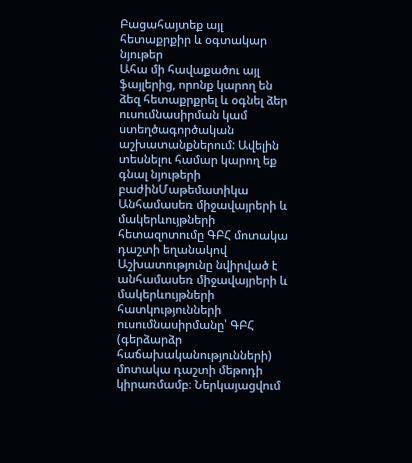Բացահայտեք այլ հետաքրքիր և օգտակար նյութեր
Ահա մի հավաքածու այլ ֆայլերից, որոնք կարող են ձեզ հետաքրքրել և օգնել ձեր ուսումնասիրման կամ ստեղծագործական աշխատանքներում: Ավելին տեսնելու համար կարող եք գնալ նյութերի բաժինՄաթեմատիկա
Անհամասեռ միջավայրերի և մակերևույթների հետազոտումը ԳԲՀ մոտակա դաշտի եղանակով
Աշխատությունը նվիրված է անհամասեռ միջավայրերի և մակերևույթների հատկությունների ուսումնասիրմանը՝ ԳԲՀ (գերձարձր հաճախականությունների) մոտակա դաշտի մեթոդի կիրառմամբ։ Ներկայացվում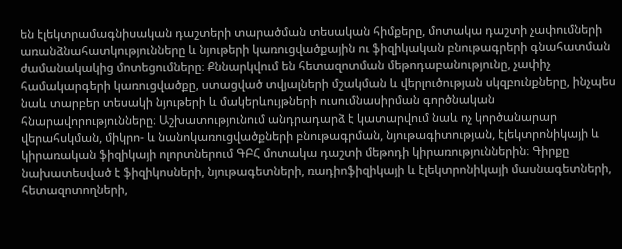են էլեկտրամագնիսական դաշտերի տարածման տեսական հիմքերը, մոտակա դաշտի չափումների առանձնահատկությունները և նյութերի կառուցվածքային ու ֆիզիկական բնութագրերի գնահատման ժամանակակից մոտեցումները։ Քննարկվում են հետազոտման մեթոդաբանությունը, չափիչ համակարգերի կառուցվածքը, ստացված տվյալների մշակման և վերլուծության սկզբունքները, ինչպես նաև տարբեր տեսակի նյութերի և մակերևույթների ուսումնասիրման գործնական հնարավորությունները։ Աշխատությունում անդրադարձ է կատարվում նաև ոչ կործանարար վերահսկման, միկրո- և նանոկառուցվածքների բնութագրման, նյութագիտության, էլեկտրոնիկայի և կիրառական ֆիզիկայի ոլորտներում ԳԲՀ մոտակա դաշտի մեթոդի կիրառություններին։ Գիրքը նախատեսված է ֆիզիկոսների, նյութագետների, ռադիոֆիզիկայի և էլեկտրոնիկայի մասնագետների, հետազոտողների,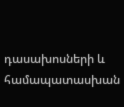դասախոսների և համապատասխան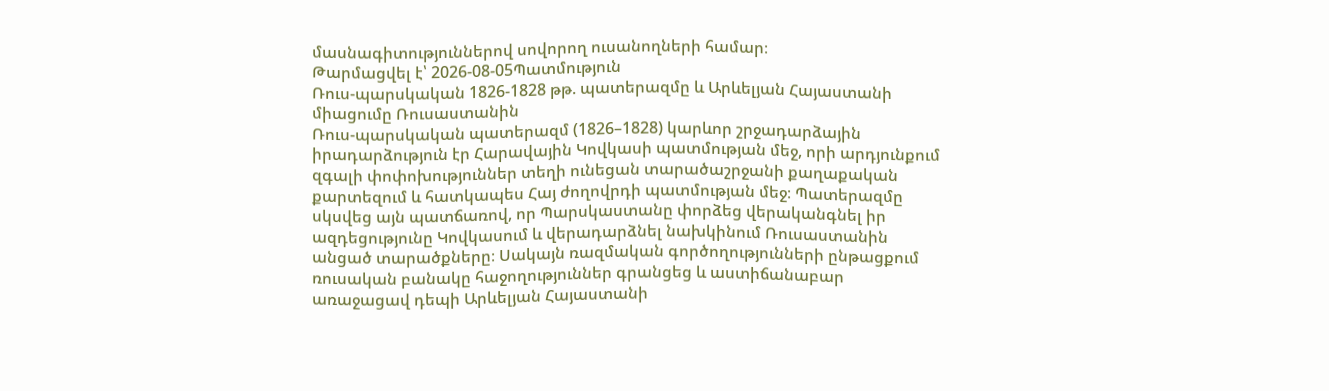մասնագիտություններով սովորող ուսանողների համար։
Թարմացվել է՝ 2026-08-05Պատմություն
Ռուս-պարսկական 1826-1828 թթ. պատերազմը և Արևելյան Հայաստանի միացումը Ռուսաստանին
Ռուս-պարսկական պատերազմ (1826–1828) կարևոր շրջադարձային իրադարձություն էր Հարավային Կովկասի պատմության մեջ, որի արդյունքում զգալի փոփոխություններ տեղի ունեցան տարածաշրջանի քաղաքական քարտեզում և հատկապես Հայ ժողովրդի պատմության մեջ։ Պատերազմը սկսվեց այն պատճառով, որ Պարսկաստանը փորձեց վերականգնել իր ազդեցությունը Կովկասում և վերադարձնել նախկինում Ռուսաստանին անցած տարածքները։ Սակայն ռազմական գործողությունների ընթացքում ռուսական բանակը հաջողություններ գրանցեց և աստիճանաբար առաջացավ դեպի Արևելյան Հայաստանի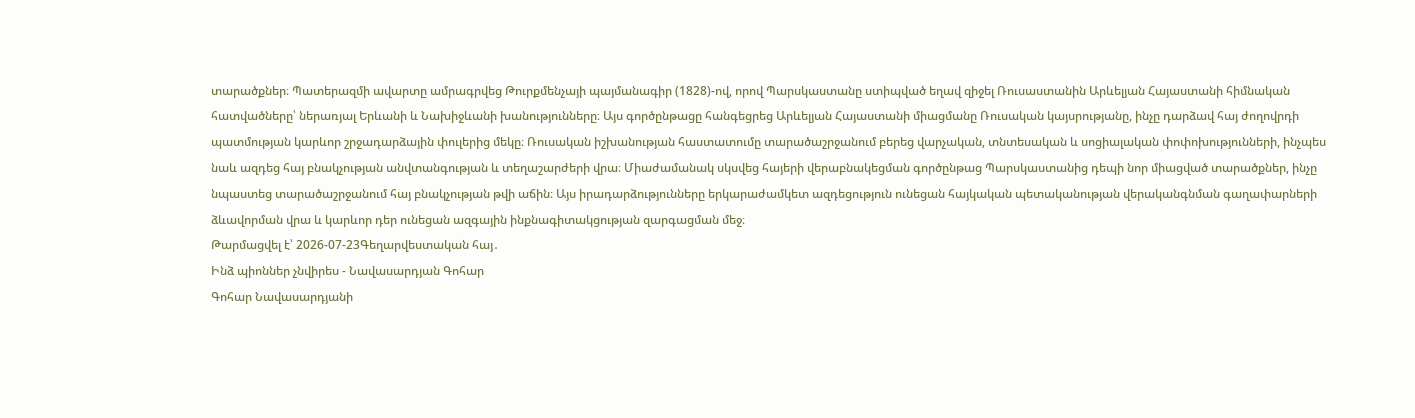տարածքներ։ Պատերազմի ավարտը ամրագրվեց Թուրքմենչայի պայմանագիր (1828)-ով, որով Պարսկաստանը ստիպված եղավ զիջել Ռուսաստանին Արևելյան Հայաստանի հիմնական հատվածները՝ ներառյալ Երևանի և Նախիջևանի խանությունները։ Այս գործընթացը հանգեցրեց Արևելյան Հայաստանի միացմանը Ռուսական կայսրությանը, ինչը դարձավ հայ ժողովրդի պատմության կարևոր շրջադարձային փուլերից մեկը։ Ռուսական իշխանության հաստատումը տարածաշրջանում բերեց վարչական, տնտեսական և սոցիալական փոփոխությունների, ինչպես նաև ազդեց հայ բնակչության անվտանգության և տեղաշարժերի վրա։ Միաժամանակ սկսվեց հայերի վերաբնակեցման գործընթաց Պարսկաստանից դեպի նոր միացված տարածքներ, ինչը նպաստեց տարածաշրջանում հայ բնակչության թվի աճին։ Այս իրադարձությունները երկարաժամկետ ազդեցություն ունեցան հայկական պետականության վերականգնման գաղափարների ձևավորման վրա և կարևոր դեր ունեցան ազգային ինքնագիտակցության զարգացման մեջ։
Թարմացվել է՝ 2026-07-23Գեղարվեստական հայ․
Ինձ պիոններ չնվիրես - Նավասարդյան Գոհար
Գոհար Նավասարդյանի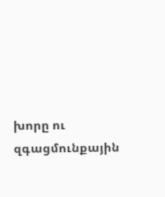խորը ու զգացմունքային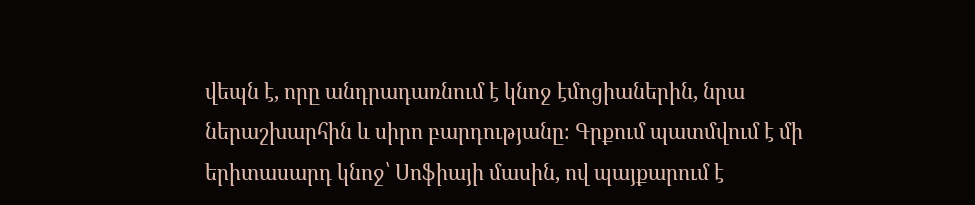վեպն է, որը անդրադառնում է կնոջ էմոցիաներին, նրա ներաշխարհին և սիրո բարդությանը։ Գրքում պատմվում է մի երիտասարդ կնոջ՝ Սոֆիայի մասին, ով պայքարում է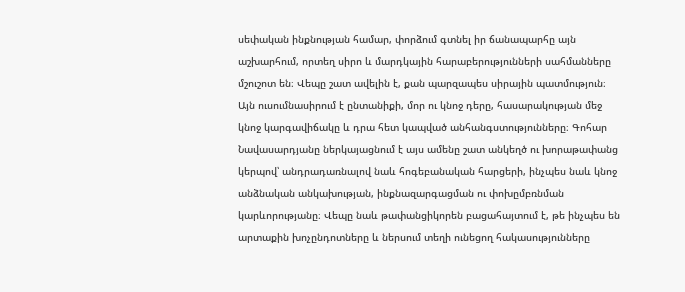սեփական ինքնության համար, փորձում գտնել իր ճանապարհը այն աշխարհում, որտեղ սիրո և մարդկային հարաբերությունների սահմանները մշուշոտ են։ Վեպը շատ ավելին է, քան պարզապես սիրային պատմություն։ Այն ուսումնասիրում է ընտանիքի, մոր ու կնոջ դերը, հասարակության մեջ կնոջ կարգավիճակը և դրա հետ կապված անհանգստությունները։ Գոհար Նավասարդյանը ներկայացնում է այս ամենը շատ անկեղծ ու խորաթափանց կերպով՝ անդրադառնալով նաև հոգեբանական հարցերի, ինչպես նաև կնոջ անձնական անկախության, ինքնազարգացման ու փոխըմբռնման կարևորությանը։ Վեպը նաև թափանցիկորեն բացահայտում է, թե ինչպես են արտաքին խոչընդոտները և ներսում տեղի ունեցող հակասությունները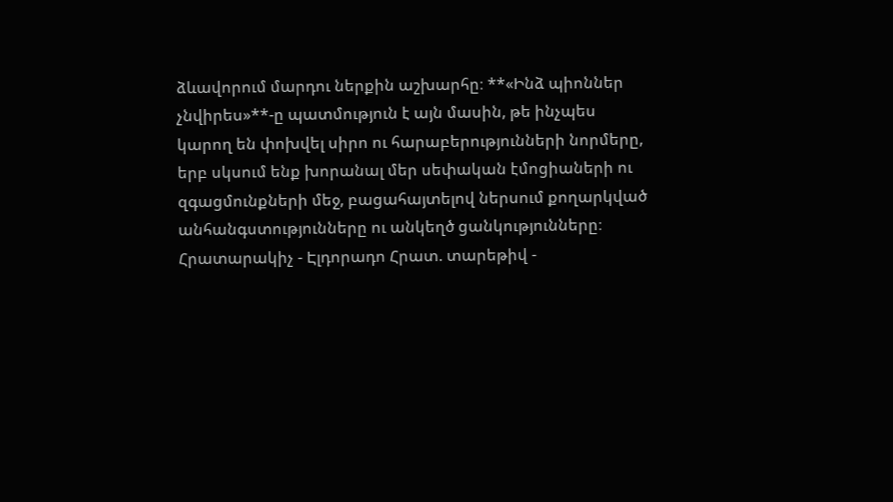ձևավորում մարդու ներքին աշխարհը։ **«Ինձ պիոններ չնվիրես»**-ը պատմություն է այն մասին, թե ինչպես կարող են փոխվել սիրո ու հարաբերությունների նորմերը, երբ սկսում ենք խորանալ մեր սեփական էմոցիաների ու զգացմունքների մեջ, բացահայտելով ներսում քողարկված անհանգստությունները ու անկեղծ ցանկությունները։ Հրատարակիչ - Էլդորադո Հրատ. տարեթիվ -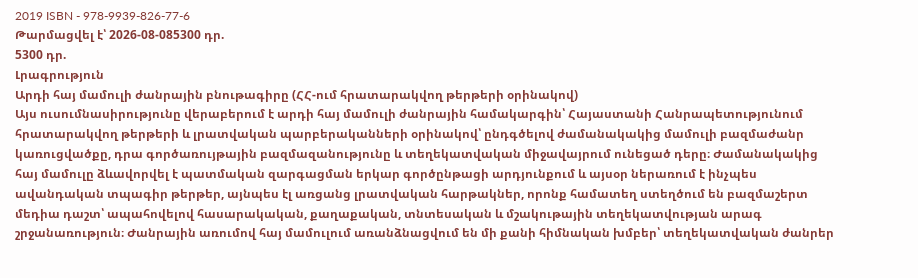2019 ISBN - 978-9939-826-77-6
Թարմացվել է՝ 2026-08-085300 դր.
5300 դր.
Լրագրություն
Արդի հայ մամուլի ժանրային բնութագիրը (ՀՀ-ում հրատարակվող թերթերի օրինակով)
Այս ուսումնասիրությունը վերաբերում է արդի հայ մամուլի ժանրային համակարգին՝ Հայաստանի Հանրապետությունում հրատարակվող թերթերի և լրատվական պարբերականների օրինակով՝ ընդգծելով ժամանակակից մամուլի բազմաժանր կառուցվածքը, դրա գործառույթային բազմազանությունը և տեղեկատվական միջավայրում ունեցած դերը։ Ժամանակակից հայ մամուլը ձևավորվել է պատմական զարգացման երկար գործընթացի արդյունքում և այսօր ներառում է ինչպես ավանդական տպագիր թերթեր, այնպես էլ առցանց լրատվական հարթակներ, որոնք համատեղ ստեղծում են բազմաշերտ մեդիա դաշտ՝ ապահովելով հասարակական, քաղաքական, տնտեսական և մշակութային տեղեկատվության արագ շրջանառություն։ Ժանրային առումով հայ մամուլում առանձնացվում են մի քանի հիմնական խմբեր՝ տեղեկատվական ժանրեր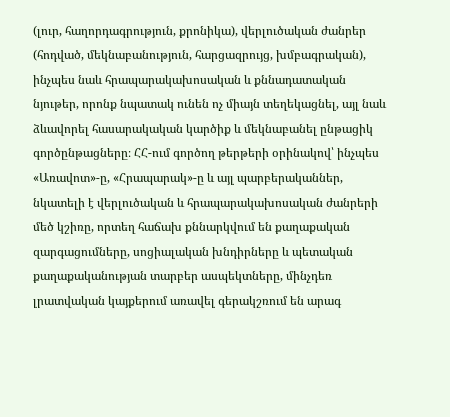(լուր, հաղորդագրություն, քրոնիկա), վերլուծական ժանրեր (հոդված, մեկնաբանություն, հարցազրույց, խմբագրական), ինչպես նաև հրապարակախոսական և քննադատական նյութեր, որոնք նպատակ ունեն ոչ միայն տեղեկացնել, այլ նաև ձևավորել հասարակական կարծիք և մեկնաբանել ընթացիկ գործընթացները։ ՀՀ-ում գործող թերթերի օրինակով՝ ինչպես «Առավոտ»-ը, «Հրապարակ»-ը և այլ պարբերականներ, նկատելի է վերլուծական և հրապարակախոսական ժանրերի մեծ կշիռը, որտեղ հաճախ քննարկվում են քաղաքական զարգացումները, սոցիալական խնդիրները և պետական քաղաքականության տարբեր ասպեկտները, մինչդեռ լրատվական կայքերում առավել գերակշռում են արագ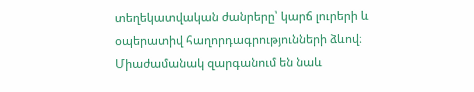տեղեկատվական ժանրերը՝ կարճ լուրերի և օպերատիվ հաղորդագրությունների ձևով։ Միաժամանակ զարգանում են նաև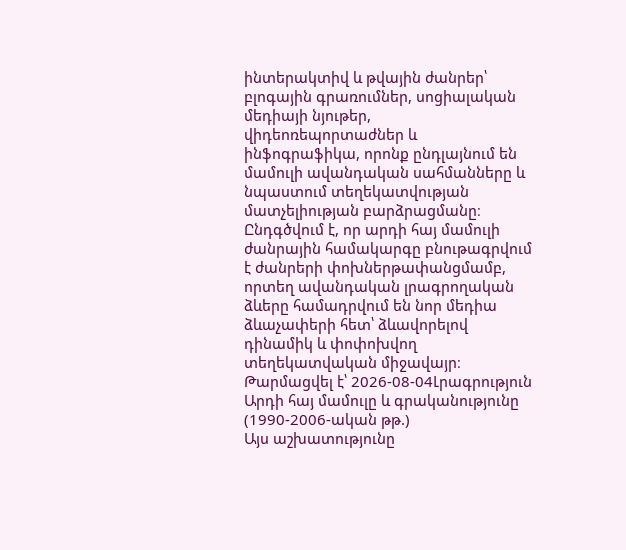ինտերակտիվ և թվային ժանրեր՝ բլոգային գրառումներ, սոցիալական մեդիայի նյութեր, վիդեոռեպորտաժներ և ինֆոգրաֆիկա, որոնք ընդլայնում են մամուլի ավանդական սահմանները և նպաստում տեղեկատվության մատչելիության բարձրացմանը։ Ընդգծվում է, որ արդի հայ մամուլի ժանրային համակարգը բնութագրվում է ժանրերի փոխներթափանցմամբ, որտեղ ավանդական լրագրողական ձևերը համադրվում են նոր մեդիա ձևաչափերի հետ՝ ձևավորելով դինամիկ և փոփոխվող տեղեկատվական միջավայր։
Թարմացվել է՝ 2026-08-04Լրագրություն
Արդի հայ մամուլը և գրականությունը (1990-2006-ական թթ.)
Այս աշխատությունը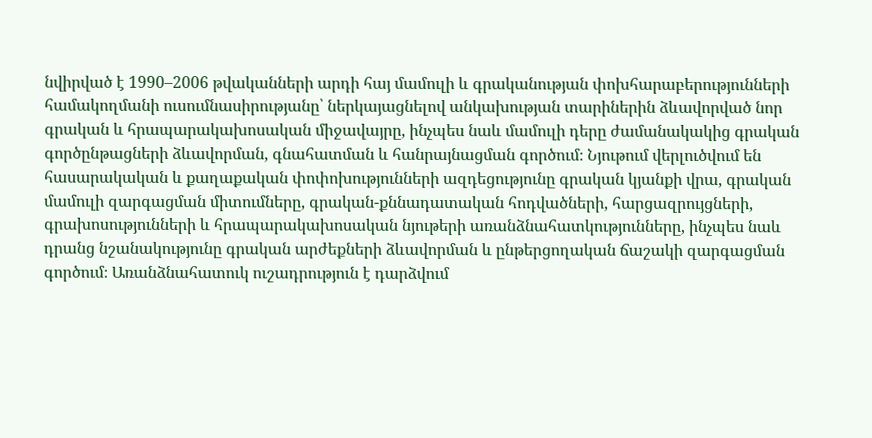նվիրված է 1990–2006 թվականների արդի հայ մամուլի և գրականության փոխհարաբերությունների համակողմանի ուսումնասիրությանը՝ ներկայացնելով անկախության տարիներին ձևավորված նոր գրական և հրապարակախոսական միջավայրը, ինչպես նաև մամուլի դերը ժամանակակից գրական գործընթացների ձևավորման, գնահատման և հանրայնացման գործում։ Նյութում վերլուծվում են հասարակական և քաղաքական փոփոխությունների ազդեցությունը գրական կյանքի վրա, գրական մամուլի զարգացման միտումները, գրական-քննադատական հոդվածների, հարցազրույցների, գրախոսությունների և հրապարակախոսական նյութերի առանձնահատկությունները, ինչպես նաև դրանց նշանակությունը գրական արժեքների ձևավորման և ընթերցողական ճաշակի զարգացման գործում։ Առանձնահատուկ ուշադրություն է դարձվում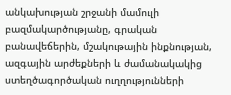անկախության շրջանի մամուլի բազմակարծությանը, գրական բանավեճերին, մշակութային ինքնության, ազգային արժեքների և ժամանակակից ստեղծագործական ուղղությունների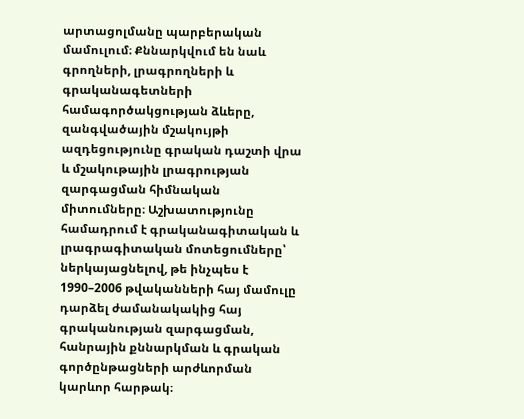արտացոլմանը պարբերական մամուլում։ Քննարկվում են նաև գրողների, լրագրողների և գրականագետների համագործակցության ձևերը, զանգվածային մշակույթի ազդեցությունը գրական դաշտի վրա և մշակութային լրագրության զարգացման հիմնական միտումները։ Աշխատությունը համադրում է գրականագիտական և լրագրագիտական մոտեցումները՝ ներկայացնելով, թե ինչպես է 1990–2006 թվականների հայ մամուլը դարձել ժամանակակից հայ գրականության զարգացման, հանրային քննարկման և գրական գործընթացների արժևորման կարևոր հարթակ։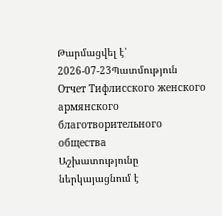Թարմացվել է՝ 2026-07-23Պատմություն
Отчет Тифлисского женского армянского благотворительного общества
Աշխատությունը ներկայացնում է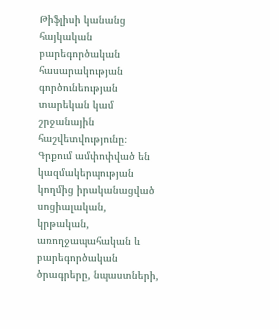Թիֆլիսի կանանց հայկական բարեգործական հասարակության գործունեության տարեկան կամ շրջանային հաշվետվությունը։ Գրքում ամփոփված են կազմակերպության կողմից իրականացված սոցիալական, կրթական, առողջապահական և բարեգործական ծրագրերը, նպաստների,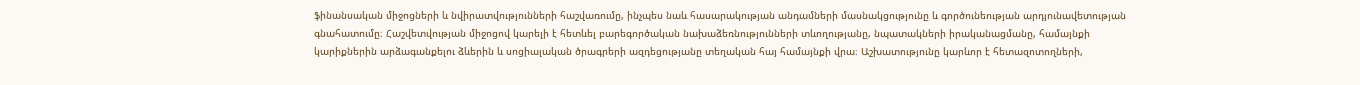ֆինանսական միջոցների և նվիրատվությունների հաշվառումը, ինչպես նաև հասարակության անդամների մասնակցությունը և գործունեության արդյունավետության գնահատումը։ Հաշվետվության միջոցով կարելի է հետևել բարեգործական նախաձեռնությունների տևողությանը, նպատակների իրականացմանը, համայնքի կարիքներին արձագանքելու ձևերին և սոցիալական ծրագրերի ազդեցությանը տեղական հայ համայնքի վրա։ Աշխատությունը կարևոր է հետազոտողների,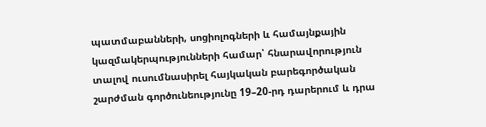պատմաբանների, սոցիոլոգների և համայնքային կազմակերպությունների համար՝ հնարավորություն տալով ուսումնասիրել հայկական բարեգործական շարժման գործունեությունը 19–20-րդ դարերում և դրա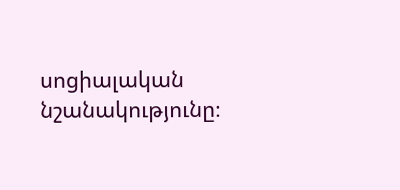սոցիալական նշանակությունը։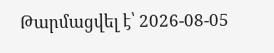Թարմացվել է՝ 2026-08-05